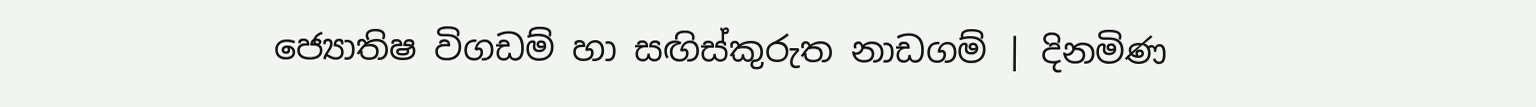ජ්‍යොතිෂ විගඩම් හා සඟිස්කුරුත නාඩගම් | දිනමිණ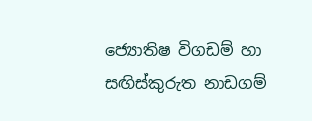ජ්‍යොතිෂ විගඩම් හා සඟිස්කුරුත නාඩගම්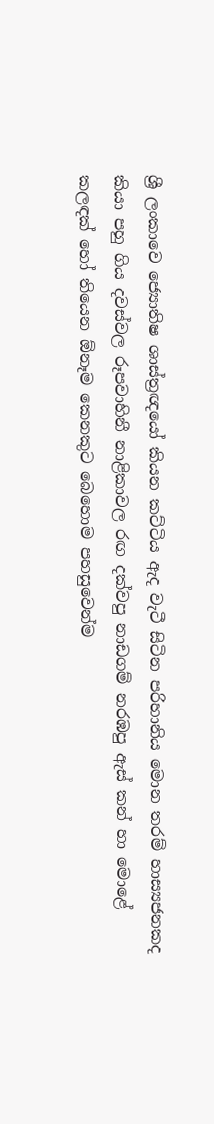ශ්‍රී ලංකාවෙ ජ්‍යොතිෂ ශාස්ත්‍රඥයෝ කියන කට්ටිය ඇද වැටී සිටින පරිහානිය මොන තරම් හාස්‍යජනකද කියා පහු ගිය දවස්වල රූපවාහිනී නාළිකාවල රඟ දක්වපු නාඩගම් නරඹපු ඇස් කන් හා මොළේ කලඳක් හෝ තියෙන ඕනෑම කෙනකුට බෙහොම පහසුවෙන්ම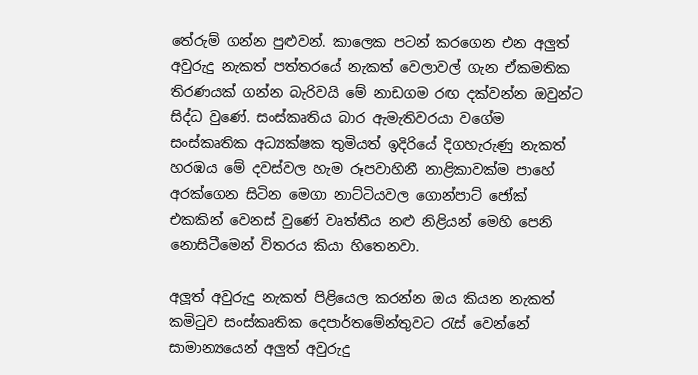තේරුම් ගන්න පුළුවන්. කාලෙක පටන් කරගෙන එන අලුත් අවුරුදු නැකත් පත්තරයේ නැකත් වෙලාවල් ගැන ඒකමතික තිරණයක් ගන්න බැරිවයි මේ නාඩගම රඟ දක්වන්න ඔවුන්ට සිද්ධ වුණේ. සංස්කෘතිය බාර ඇමැතිවරයා වගේම සංස්කෘතික අධ්‍යක්ෂක තුමියත් ඉදිරියේ දිගහැරුණු නැකත් හරඹය මේ දවස්වල හැම රූපවාහිනී නාළිකාවක්ම පාහේ අරක්ගෙන සිටින මෙගා නාට්ටියවල ගොන්පාට් ජෝක් එකකින් වෙනස් වුණේ වෘත්තීය නළු නිළියන් මෙහි පෙනි නොසිටීමෙන් විතරය කියා හිතෙනවා.

අලූත් අවුරුදු නැකත් පිළියෙල කරන්න ඔය කියන නැකත් කමිටුව සංස්කෘතික දෙපාර්තමේන්තුවට රැස් වෙන්නේ සාමාන්‍යයෙන් අලුත් අවුරුදු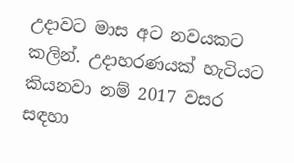උදාවට මාස අට නවයකට කලින්. උදාහරණයක් හැටියට කියනවා නම් 2017 වසර සඳහා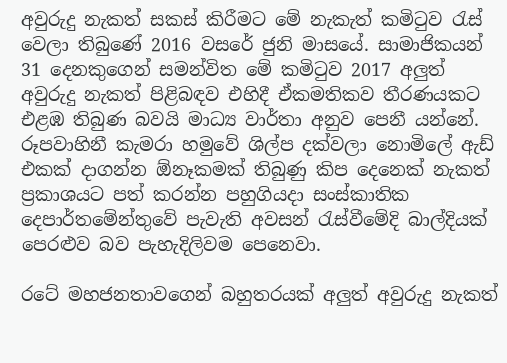අවුරුදු නැකත් සකස් කිරීමට මේ නැකැත් කමිටුව රැස් වෙලා තිබුණේ 2016 වසරේ ජුනි මාසයේ. සාමාජිකයන් 31 දෙනකුගෙන් සමන්විත මේ කමිටුව 2017 අලුත් අවුරුදු නැකත් පිළිබඳව එහිදී ඒකමතිකව තීරණයකට එළඹ තිබුණ බවයි මාධ්‍ය වාර්තා අනුව පෙනී යන්නේ. රූපවාහිනී කැමරා හමුවේ ශිල්ප දක්වලා නොමිලේ ඇඩ් එකක් දාගන්න ඕනෑකමක් තිබුණු කිප දෙනෙක් නැකත් ප්‍රකාශයට පත් කරන්න පහුගියදා සංස්කාතික දෙපාර්තමේන්තුවේ පැවැති අවසන් රැස්වීමේදි බාල්දියක් පෙරළුව බව පැහැදිලිවම පෙනෙවා.

රටේ මහජනතාවගෙන් බහුතරයක් අලුත් අවුරුදු නැකත්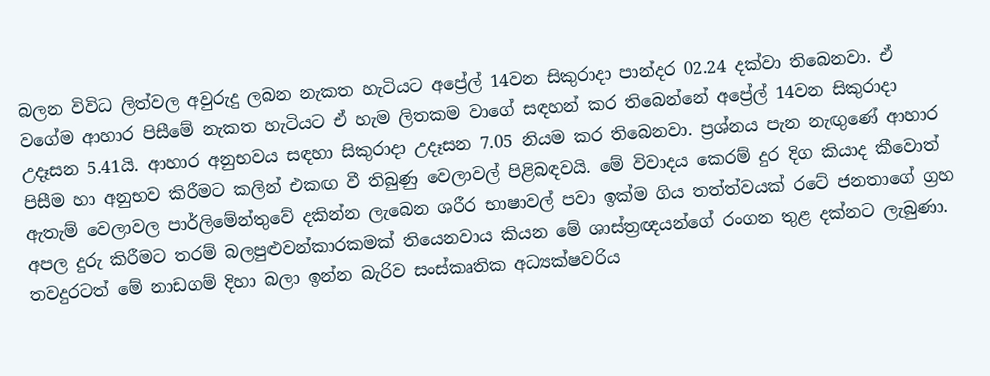බලන විවිධ ලිත්වල අවුරුදු ලබන නැකත හැටියට අප්‍රේල් 14වන සිකුරාදා පාන්දර 02.24 දක්වා තිබෙනවා. ඒ වගේම ආහාර පිසීමේ නැකත හැටියට ඒ හැම ලිතකම වාගේ සඳහන් කර තිබෙන්නේ අප්‍රේල් 14වන සිකුරාදා උදෑසන 5.41යි. ආහාර අනුභවය සඳහා සිකුරාදා උදෑසන 7.05 නියම කර තිබෙනවා. ප්‍රශ්නය පැන නැඟුණේ ආහාර පිසීම හා අනුභව කිරීමට කලින් එකඟ වී තිබුණු වෙලාවල් පිළිබඳවයි. මේ විවාදය කෙරම් දුර දිග කියාද කීවොත් ඇතැම් වෙලාවල පාර්ලිමේන්තුවේ දකින්න ලැබෙන ශරීර භාෂාවල් පවා ඉක්ම ගිය තත්ත්වයක් රටේ ජනතාගේ ග්‍රහ අපල දුරු කිරීමට තරම් බලපුළුවන්කාරකමක් තියෙනවාය කියන මේ ශාස්ත්‍රඥයන්ගේ රංගන තුළ දක්නට ලැබුණා. තවදුරටත් මේ නාඩගම් දිහා බලා ඉන්න බැරිව සංස්කෘතික අධ්‍යක්ෂවරිය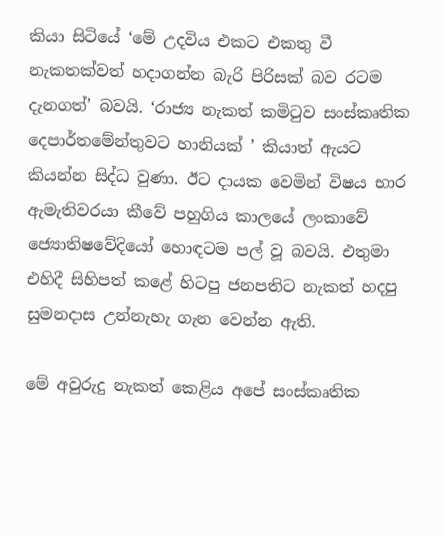කියා සිටියේ ‘මේ උදවිය එකට එකතු වී නැකතක්වත් හදාගන්න බැරි පිරිසක් බව රටම දැනගත්’ බවයි. ‘රාජ්‍ය නැකත් කමිටුව සංස්කෘතික දෙපාර්තමේන්තුවට හානියක් ’ කියාත් ඇයට කියන්න සිද්ධ වුණා. ඊට දායක වෙමින් විෂය භාර ඇමැතිවරයා කීවේ පහුගිය කාලයේ ලංකාවේ ජ්‍යොතිෂවේදියෝ හොඳටම පල් වූ බවයි. එතුමා එහිදී සිහිපත් කළේ හිටපු ජනපතිට නැකත් හදපු සුමනදාස උන්නැහැ ගැන වෙන්න ඇති.

මේ අවුරුදු නැකත් කෙළිය අපේ සංස්කෘතික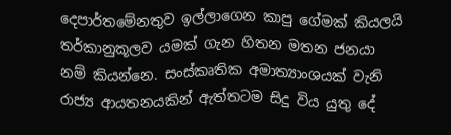දෙපාර්තමේනතුව ඉල්ලාගෙන කාපු ගේමක් කියලයි තර්කානුකූලව යමක් ගැන හිතන මතන ජනයා නම් කියන්නෙ. සංස්කෘතික අමාත්‍යාංශයක් වැනි රාජ්‍ය ආයතනයකින් ඇත්තටම සිදු විය යුතු දේ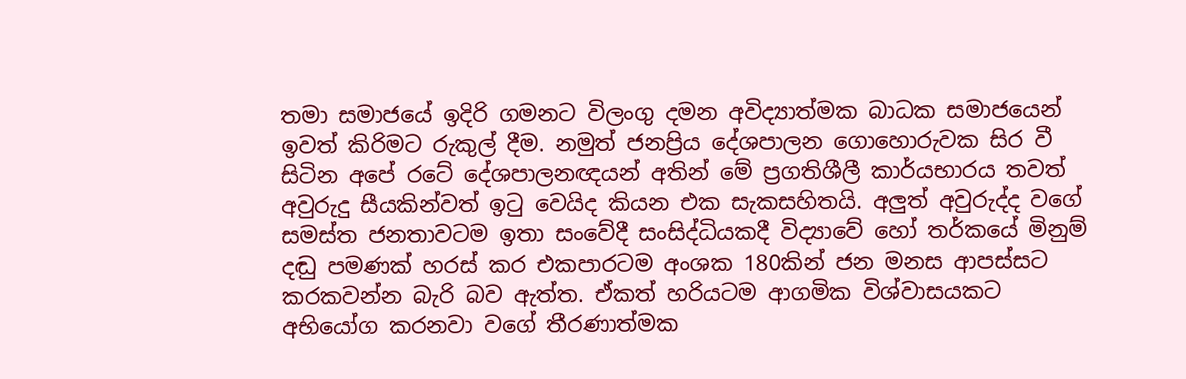තමා සමාජයේ ඉදිරි ගමනට විලංගු දමන අවිද්‍යාත්මක බාධක සමාජයෙන් ඉවත් කිරිමට රුකුල් දීම. නමුත් ජනප්‍රිය දේශපාලන ගොහොරුවක සිර වී සිටින අපේ රටේ දේශපාලනඥයන් අතින් මේ ප්‍රගතිශීලී කාර්යභාරය තවත් අවුරුදු සීයකින්වත් ඉටු වෙයිද කියන එක සැකසහිතයි. අලුත් අවුරුද්ද වගේ සමස්ත ජනතාවටම ඉතා සංවේදී සංසිද්ධියකදී විද්‍යාවේ හෝ තර්කයේ මිනුම් දඬු පමණක් හරස් කර එකපාරටම අංශක 180කින් ජන මනස ආපස්සට කරකවන්න බැරි බව ඇත්ත. ඒකත් හරියටම ආගමික විශ්වාසයකට අභියෝග කරනවා වගේ තීරණාත්මක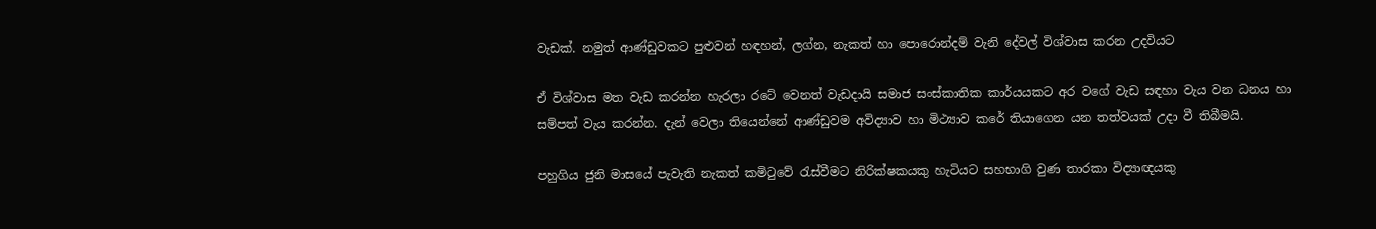වැඩක්. නමුත් ආණ්ඩුවකට පුළුවන් හඳහන්, ලග්න, නැකත් හා පොරොන්දම් වැනි දේවල් විශ්වාස කරන උදවියට

ඒ විශ්වාස මත වැඩ කරන්න හැරලා රටේ වෙනත් වැඩදායි සමාජ සංස්කාතික කාර්යයකට අර වගේ වැඩ සඳහා වැය වන ධනය හා සම්පත් වැය කරන්න. දැන් වෙලා තියෙන්නේ ආණ්ඩුවම අවිද්‍යාව හා මිථ්‍යාව කරේ තියාගෙන යන තත්වයක් උදා වී තිබීමයි.

පහුගිය ජුනි මාසයේ පැවැති නැකත් කමිටුවේ රැස්වීමට නිරික්ෂකයකු හැටියට සහභාගි වුණ තාරකා විද්‍යාඥයකු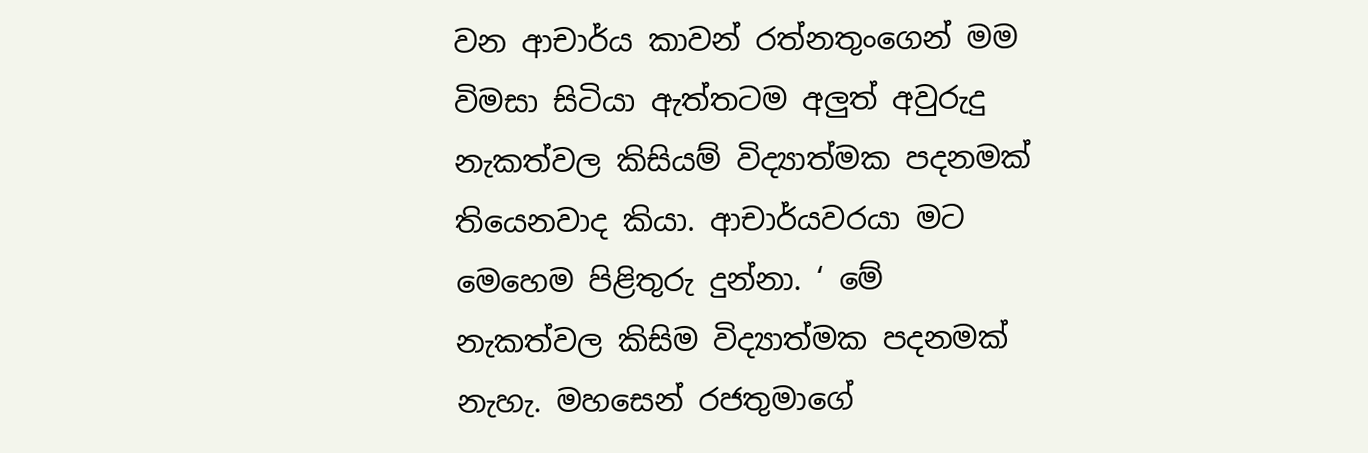වන ආචාර්ය කාවන් රත්නතුංගෙන් මම විමසා සිටියා ඇත්තටම අලුත් අවුරුදු නැකත්වල කිසියම් විද්‍යාත්මක පදනමක් තියෙනවාද කියා. ආචාර්යවරයා මට මෙහෙම පිළිතුරු දුන්නා. ‘ මේ නැකත්වල කිසිම විද්‍යාත්මක පදනමක් නැහැ. මහසෙන් රජතුමාගේ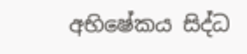අභිෂේකය සිද්ධ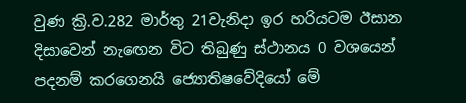වුණ ක්‍රි.ව.282 මාර්තු 21වැනිදා ඉර හරියටම ඊසාන දිසාවෙන් නැ‍ඟෙන විට තිබුණු ස්ථානය 0 වශයෙන් පදනම් කරගෙනයි ජ්‍යොතිෂවේදියෝ මේ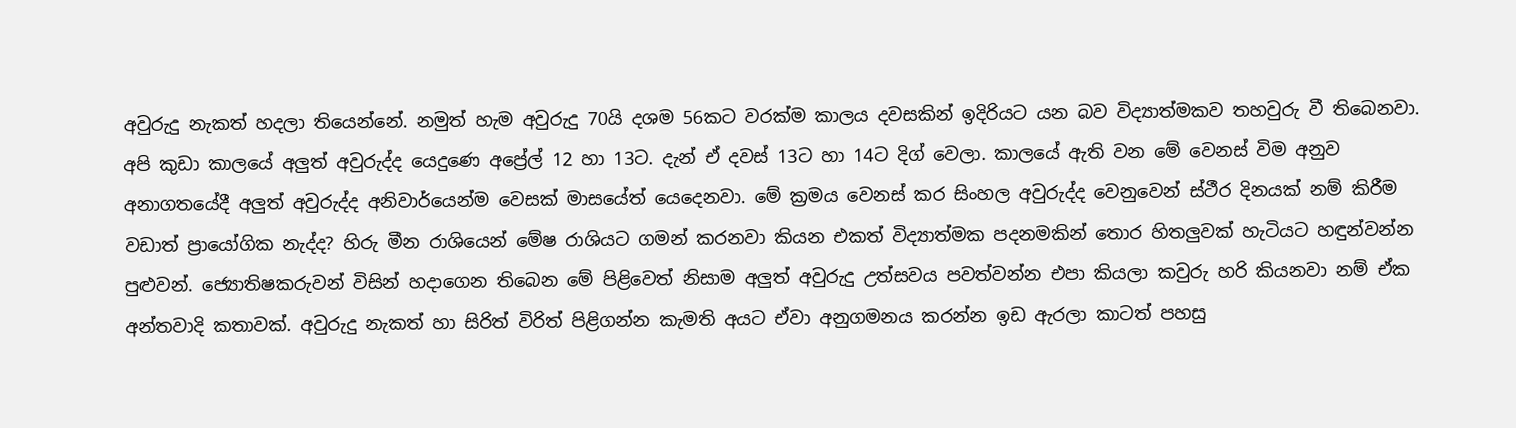අවුරුදු නැකත් හදලා තියෙන්නේ. නමුත් හැම අවුරුදු 70යි දශම 56කට වරක්ම කාලය දවසකින් ඉදිරියට යන බව විද්‍යාත්මකව තහවුරු වී තිබෙනවා. අපි කුඩා කාලයේ අලුත් අවුරුද්ද යෙදුණෙ අප්‍රේල් 12 හා 13ට. දැන් ඒ දවස් 13ට හා 14ට දිග් වෙලා. කාලයේ ඇති වන මේ වෙනස් විම අනුව අනාගතයේදී අලුත් අවුරුද්ද අනිවාර්යෙන්ම වෙසක් මාසයේත් යෙදෙනවා. මේ ක්‍රමය වෙනස් කර සිංහල අවුරුද්ද වෙනුවෙන් ස්ථීර දිනයක් නම් කිරීම වඩාත් ප්‍රායෝගික නැද්ද? හිරු මීන රාශියෙන් මේෂ රාශියට ගමන් කරනවා කියන එකත් විද්‍යාත්මක පදනමකින් තොර හිතලුවක් හැටියට හඳුන්වන්න පුළුවන්. ජ්‍යොතිෂකරුවන් විසින් හදාගෙන තිබෙන මේ පිළිවෙත් නිසාම අලුත් අවුරුදු උත්සවය පවත්වන්න එපා කියලා කවුරු හරි කියනවා නම් ඒක අන්තවාදි කතාවක්. අවුරුදු නැකත් හා සිරිත් විරිත් පිළිගන්න කැමති අයට ඒවා අනුගමනය කරන්න ඉඩ ඇරලා කාටත් පහසු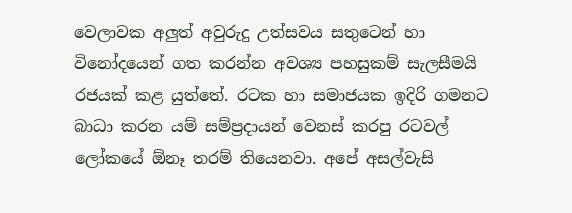වෙලාවක අලුත් අවුරුදු උත්සවය සතුටෙන් හා විනෝදයෙන් ගත කරන්න අවශ්‍ය පහසුකම් සැලසීමයි රජයක් කළ යුත්තේ. රටක හා සමාජයක ඉදිරි ගමනට බාධා කරන යම් සම්ප්‍රදායන් වෙනස් කරපු රටවල් ලෝකයේ ඕනෑ තරම් තියෙනවා. අපේ අසල්වැසි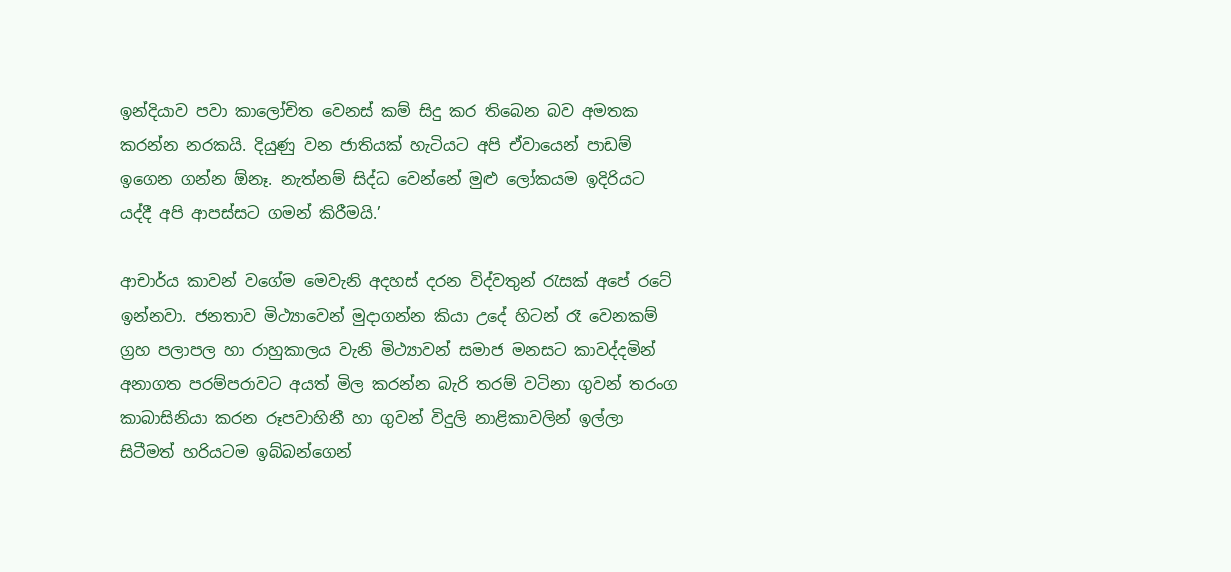ඉන්දියාව පවා කාලෝචිත වෙනස් කම් සිදු කර තිබෙන බව අමතක කරන්න නරකයි. දියුණු වන ජාතියක් හැටියට අපි ඒවායෙන් පාඩම් ඉගෙන ගන්න ඕනෑ. නැත්නම් සිද්ධ වෙන්නේ මුළු ලෝකයම ඉදිරියට යද්දී අපි ආපස්සට ගමන් කිරීමයි.’

ආචාර්ය කාවන් වගේම මෙවැනි අදහස් දරන විද්වතුන් රැසක් අපේ රටේ ඉන්නවා. ජනතාව මිථ්‍යාවෙන් මුදාගන්න කියා උදේ හිටන් රෑ වෙනකම් ග්‍රහ පලාපල හා රාහුකාලය වැනි මිථ්‍යාවන් සමාජ මනසට කාවද්දමින් අනාගත පරම්පරාවට අයත් මිල කරන්න බැරි තරම් වටිනා ගුවන් තරංග කාබාසිනියා කරන රූපවාහිනී හා ගුවන් විදුලි නාළිකාවලින් ඉල්ලා සිටීමත් හරියටම ඉබ්බන්ගෙන්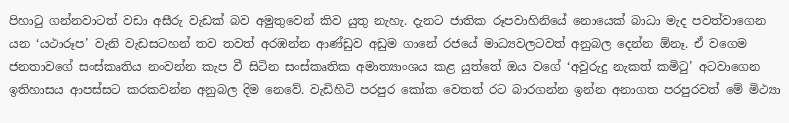පිහාටු ගන්නවාටත් වඩා අසීරු වැඩක් බව අමුතුවෙන් කිව යුතු නැහැ. දැනට ජාතික රූපවාහිනියේ නොයෙක් බාධා මැද පවත්වාගෙන යන ‘යථාරූප’ වැනි වැඩසටහන් තව තවත් අරඹන්න ආණ්ඩුව අඩුම ගානේ රජයේ මාධ්‍යවලටවත් අනුබල දෙන්න ඕනෑ. ඒ වගෙම ජනතාවගේ සංස්කෘතිය නංවන්න කැප වී සිටින සංස්කෘතික අමාත්‍යාංශය කළ යුත්තේ ඔය වගේ ‘අවුරුදු නැකත් කමිටු’ අටවාගෙන ඉතිහාසය ආපස්සට කරකවන්න අනුබල දිම නෙවේ. වැඩිහිටි පරපුර කෝක වෙතත් රට බාරගන්න ඉන්න අනාගත පරපුරවත් මේ මිථ්‍යා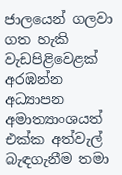ජාලයෙන් ගලවා ගත හැකි වැඩපිළිවෙළක් අරඹන්න අධ්‍යාපන අමාත්‍යාංශයත් එක්ක අත්වැල් බැඳගැනීම තමා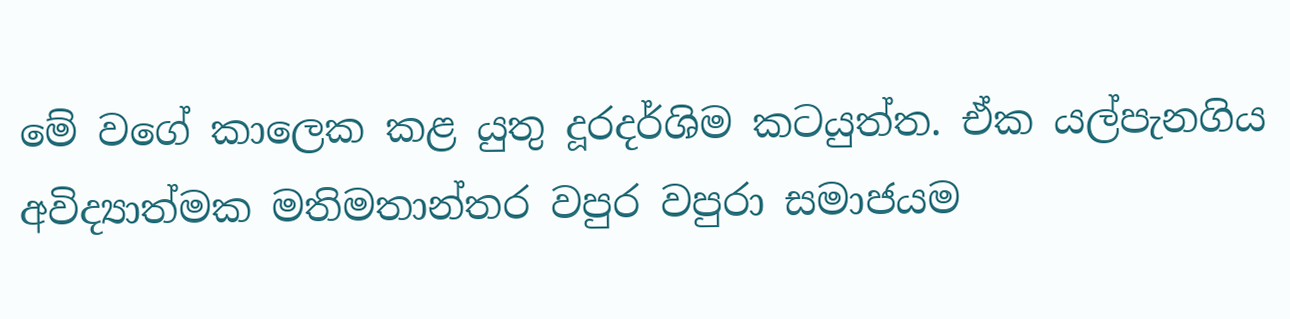මේ වගේ කාලෙක කළ යුතු දූරදර්ශිම කටයුත්ත. ඒක යල්පැනගිය අවිද්‍යාත්මක මතිමතාන්තර වපුර වපුරා සමාජයම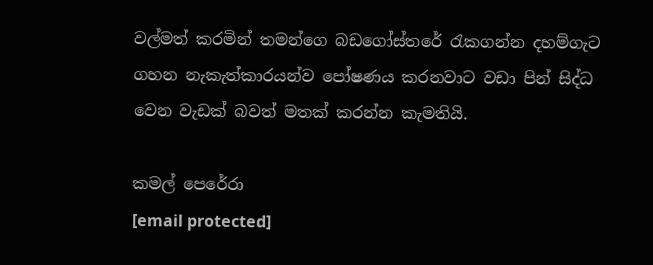වල්මත් කරමින් තමන්ගෙ බඩගෝස්තරේ රැකගන්න දහම්ගැට ගහන නැකැත්කාරයන්ව පෝෂණය කරනවාට වඩා පින් සිද්ධ වෙන වැඩක් බවත් මතක් කරන්න කැමතියි.

කමල් පෙරේරා
[email protected]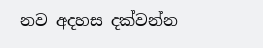නව අදහස දක්වන්න